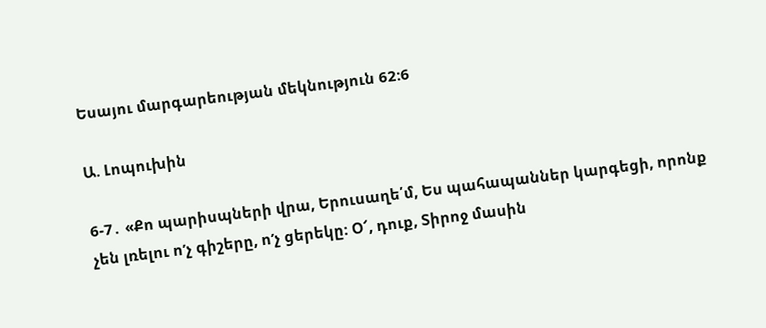Եսայու մարգարեության մեկնություն 62:6

Ա. Լոպուխին

6-7․ «Քո պարիսպների վրա, Երուսաղե՛մ, Ես պահապաններ կարգեցի, որոնք չեն լռելու ոʹչ գիշերը, ոʹչ ցերեկը: Օ՜, դուք, Տիրոջ մասին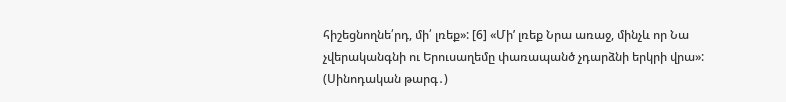հիշեցնողնե՛րդ, մի՛ լռեք»: [6] «Միʹ լռեք Նրա առաջ, մինչև որ Նա չվերականգնի ու Երուսաղեմը փառապանծ չդարձնի երկրի վրա»: (Սինոդական թարգ․)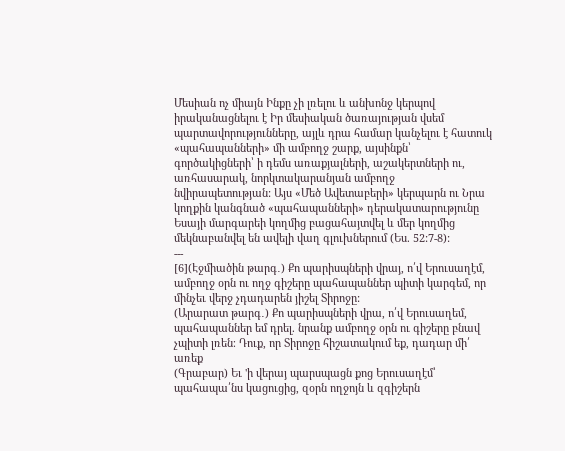Մեսիան ոչ միայն Ինքը չի լռելու և անխոնջ կերպով իրականացնելու է Իր մեսիական ծառայության վսեմ պարտավորությունները, այլև դրա համար կանչելու է հատուկ «պահապանների» մի ամբողջ շարք, այսինքն՝ գործակիցների՝ ի դեմս առաքյալների, աշակերտների ու, առհասարակ, նորկտակարանյան ամբողջ նվիրապետության: Այս «Մեծ Ավետաբերի» կերպարն ու Նրա կողքին կանգնած «պահապանների» դերակատարությունը Եսայի մարգարեի կողմից բացահայտվել և մեր կողմից մեկնաբանվել են ավելի վաղ գլուխներում (Ես. 52:7-8):
---
[6](Էջմիածին թարգ․) Քո պարիսպների վրայ, ո՛վ Երուսաղէմ, ամբողջ օրն ու ողջ գիշերը պահապաններ պիտի կարգեմ, որ մինչեւ վերջ չդադարեն յիշել Տիրոջը:
(Արարատ թարգ․) Քո պարիսպների վրա, ո՛վ Երուսաղեմ, պահապաններ եմ դրել. նրանք ամբողջ օրն ու գիշերը բնավ չպիտի լռեն։ Դուք, որ Տիրոջը հիշատակում եք, դադար մի՛ առեք
(Գրաբար) Եւ 'ի վերայ պարսպացն քոց Երուսաղէմ՝ պահապա՛նս կացուցից, զօրն ողջոյն և զգիշերն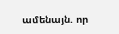ամենայն. որ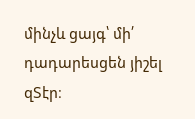մինչև ցայգ՝ մի՛ դադարեսցեն յիշել զՏէր։